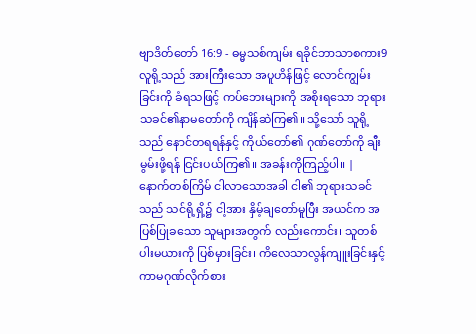ဗျာဒိတ်တော် 16:9 - ဓမ္မသစ်ကျမ်း ရခိုင်ဘာသာစကား9 လူရို့သည် အားကြီးသော အပူဟိန်ဖြင့် လောင်ကျွမ်းခြင်းကို ခံရသဖြင့် ကပ်ဘေးများကို အစိုးရသော ဘုရားသခင်၏နာမတော်ကို ကျိန်ဆဲကြ၏။ သို့သော် သူရို့သည် နောင်တရရန်နှင့် ကိုယ်တော်၏ ဂုဏ်တော်ကို ချီးမွမ်းဖို့ရန် ငြင်းပယ်ကြ၏။ အခန်းကိုကြည့်ပါ။ |
နောက်တစ်ကြိမ် ငါလာသောအခါ ငါ၏ ဘုရားသခင်သည် သင်ရို့ရှိ့၌ ငါ့အား နှိမ့်ချတော်မူပြီး အယင်က အပြစ်ပြုခသော သူများအတွက် လည်းကောင်း၊ သူတစ်ပါးမယားကို ပြစ်မှားခြင်း၊ ကိလေသာလွန်ကျူးခြင်းနှင့် ကာမဂုဏ်လိုက်စား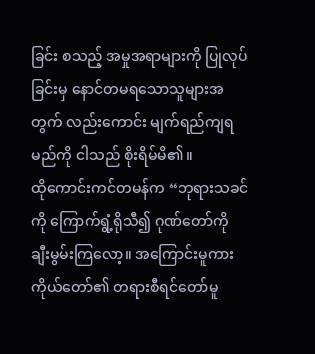ခြင်း စသည့် အမှုအရာများကို ပြုလုပ်ခြင်းမှ နောင်တမရသောသူများအတွက် လည်းကောင်း မျက်ရည်ကျရမည်ကို ငါသည် စိုးရိမ်မိ၏။
ထိုကောင်းကင်တမန်က “ဘုရားသခင်ကို ကြောက်ရွံ့ရိုသီ၍ ဂုဏ်တော်ကို ချီးမွမ်းကြလော့။ အကြောင်းမူကား ကိုယ်တော်၏ တရားစီရင်တော်မူ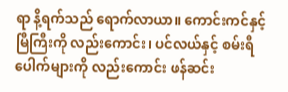ရာ နိ့ရက်သည် ရောက်လာယာ။ ကောင်းကင်နှင့် မြီကြီးကို လည်းကောင်း၊ ပင်လယ်နှင့် စမ်းရီပေါက်များကို လည်းကောင်း ဖန်ဆင်း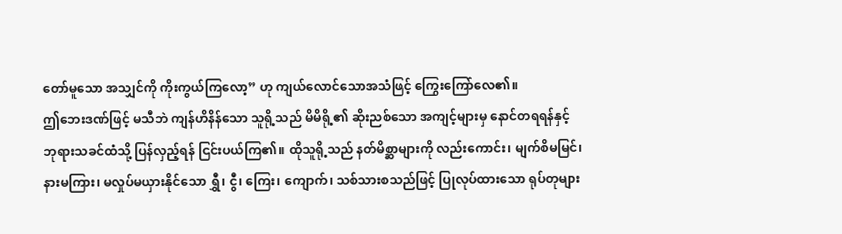တော်မူသော အသျှင်ကို ကိုးကွယ်ကြလော့” ဟု ကျယ်လောင်သောအသံဖြင့် ကြွေးကြော်လေ၏။
ဤဘေးဒဏ်ဖြင့် မသီဘဲ ကျန်ဟိနိန်သော သူရို့သည် မိမိရို့၏ ဆိုးညစ်သော အကျင့်များမှ နောင်တရရန်နှင့် ဘုရားသခင်ထံသို့ ပြန်လှည့်ရန် ငြင်းပယ်ကြ၏။ ထိုသူရို့သည် နတ်မိစ္ဆာများကို လည်းကောင်း၊ မျက်စိမမြင်၊ နားမကြား၊ မလှုပ်မယှားနိုင်သော ရွှီ၊ ငွီ၊ ကြေး၊ ကျောက်၊ သစ်သားစသည်ဖြင့် ပြုလုပ်ထားသော ရုပ်တုများ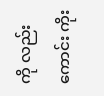ကို လည်းကောင်း ကိုး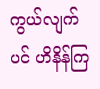ကွယ်လျက်ပင် ဟိနိန်ကြ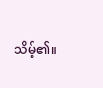သိမ့်၏။